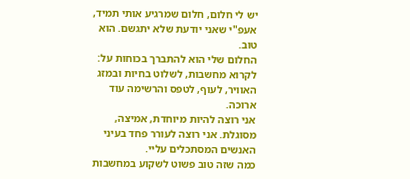יש לי חלום, חלום שמרגיע אותי תמיד, אעפ"י שאני יודעת שלא יתגשם. הוא טוב.
החלום שלי הוא להתברך בכוחות על: לקרוא מחשבות, לשלוט בחיות ובמזג האוויר, לעוף, לטפס והרשימה עוד ארוכה.
אני רוצה להיות מיוחדת, אמיצה, מסוגלת. אני רוצה לעורר פחד בעיני האנשים המסתכלים עליי.
כמה שזה טוב פשוט לשקוע במחשבות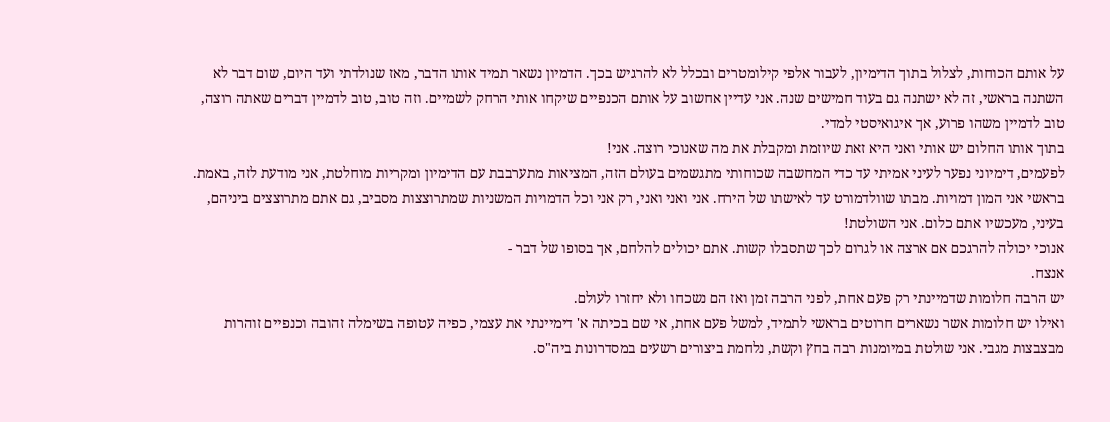על אותם הכוחות, לצלול בתוך הדימיון, לעבור אלפי קילומטרים ובכלל לא להרגיש בכך. הדמיון נשאר תמיד אותו הדבר, מאז שנולדתי ועד היום, שום דבר לא השתנה בראשי, זה לא ישתנה גם בעוד חמישים שנה. אני עדיין אחשוב על אותם הכנפיים שיקחו אותי הרחק לשמיים. וזה טוב, טוב לדמיין דברים שאתה רוצה, טוב לדמיין משהו פרוע, אך איגואיסטי למדי.
בתוך אותו החלום יש אותי ואני היא זאת שיוזמת ומקבלת את מה שאנוכי רוצה. אני!
לפעמים, דימיוני נפער לעיני אמיתי עד כדי המחשבה שכוחותי מתגשמים בעולם הזה, המציאות מתערבבת עם הדימיון ומקריות מוחלטת, אני מודעת לזה, באמת.
בראשי אני המון דמויות. מבתו שוולדמורט עד לאישתו של הירח. אני ואני ואני, רק אני וכל הדמויות המשניות שמתרוצצות מסביב, גם אתם מתרוצצים ביניהם, בעיני, מעכשיו אתם כלום. אני השולטת!
אנוכי יכולה להרגכם אם ארצה או לגרום לכך שתסבלו קשות. אתם יכולים להלחם, אך בסופו של דבר -
אנצח.
יש הרבה חלומות שדמיינתי רק פעם אחת, לפני הרבה זמן ואז הם נשכחו ולא יחזרו לעולם.
ואילו יש חלומות אשר נשארים חרוטים בראשי לתמיד, למשל פעם אחת, אי שם בכיתה א' דימיינתי את עצמי, כפיה עטופה בשימלה זהובה וכנפיים זוהרות מבצבצות מגבי. אני שולטת במיומנות רבה בחץ וקשת, נלחמת ביצורים רשעים במסדרונות ביה"ס.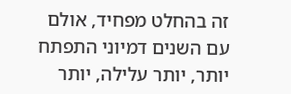זה בהחלט מפחיד, אולם עם השנים דמיוני התפתח יותר, יותר עלילה, יותר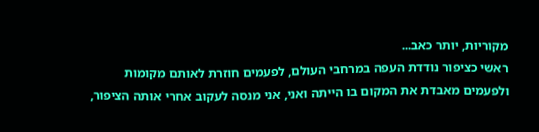מקוריות, יותר כאב...
ראשי כציפור נודדת העפה במרחבי העולם, לפעמים חוזרת לאותם מקומות ולפעמים מאבדת את המקום בו הייתה ואני, אני מנסה לעקוב אחרי אותה הציפור,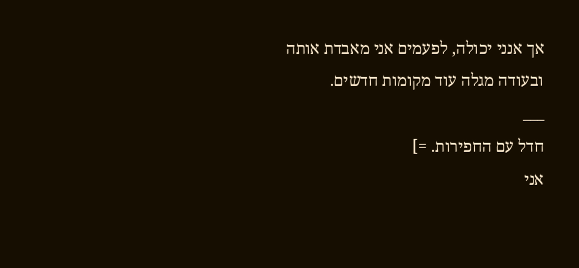אך אנני יכולה, לפעמים אני מאבדת אותה ובעודה מגלה עוד מקומות חדשים.
___
חדל עם החפירות. =]
אני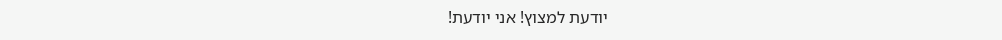יודעת למצוץ! אני יודעת!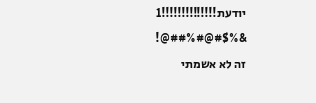יודעת!!!!!!!!!!!!!!1
&%$#@#%##@!
זה לא אשמתי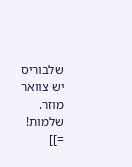שלבוריס יש צוואר מוזר.
שלמות! =]]